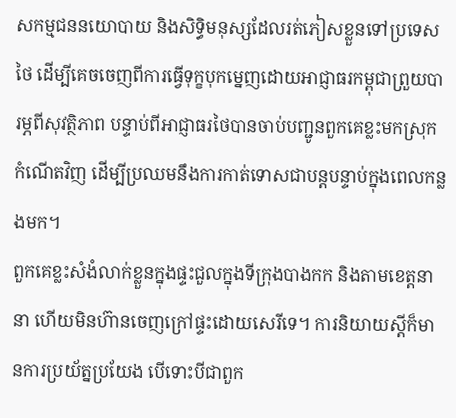សកម្មជននយោបាយ និងសិទ្ធិមនុស្សដែលរត់ភៀសខ្លួនទៅប្រទេសថៃ ដើម្បីគេចចេញពីការធ្វើទុក្ខបុកម្នេញដោយអាជ្ញាធរកម្ពុជាព្រួយបារម្ភពីសុវត្ថិភាព បន្ទាប់ពីអាជ្ញាធរថៃបានចាប់បញ្ជូនពួកគេខ្លះមកស្រុកកំណើតវិញ ដើម្បីប្រឈមនឹងការកាត់ទោសជាបន្តបន្ទាប់ក្នុងពេលកន្លងមក។
ពួកគេខ្លះសំងំលាក់ខ្លួនក្នុងផ្ទះជួលក្នុងទីក្រុងបាងកក និងតាមខេត្តនានា ហើយមិនហ៊ានចេញក្រៅផ្ទះដោយសេរីទេ។ ការនិយាយស្តីក៏មានការប្រយ័ត្នប្រយែង បើទោះបីជាពួក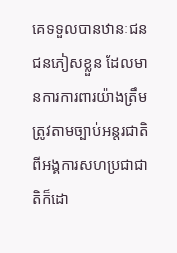គេទទួលបានឋានៈជនជនភៀសខ្លួន ដែលមានការការពារយ៉ាងត្រឹមត្រូវតាមច្បាប់អន្តរជាតិពីអង្គការសហប្រជាជាតិក៏ដោ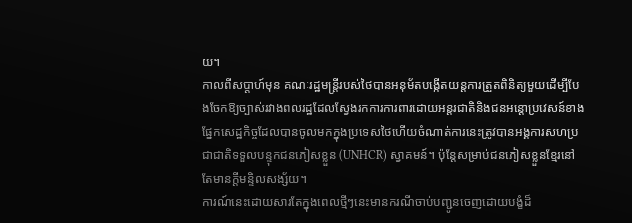យ។
កាលពីសប្តាហ៍មុន គណៈរដ្ឋមន្ត្រីរបស់ថៃបានអនុម័តបង្កើតយន្តការត្រួតពិនិត្យមួយដើម្បីបែងចែកឱ្យច្បាស់រវាងពលរដ្ឋដែលស្វែងរកការការពារដោយអន្តរជាតិនិងជនអន្តោប្រវេសន៍ខាងផ្នែកសេដ្ឋកិច្ចដែលបានចូលមកក្នុងប្រទេសថៃហើយចំណាត់ការនេះត្រូវបានអង្គការសហប្រជាជាតិទទួលបន្ទុកជនភៀសខ្លួន (UNHCR) ស្វាគមន៍។ ប៉ុន្តែសម្រាប់ជនភៀសខ្លួនខ្មែរនៅតែមានក្តីមន្ទិលសង្ស័យ។
ការណ៍នេះដោយសារតែក្នុងពេលថ្មីៗនេះមានករណីចាប់បញ្ជូនចេញដោយបង្ខំដ៏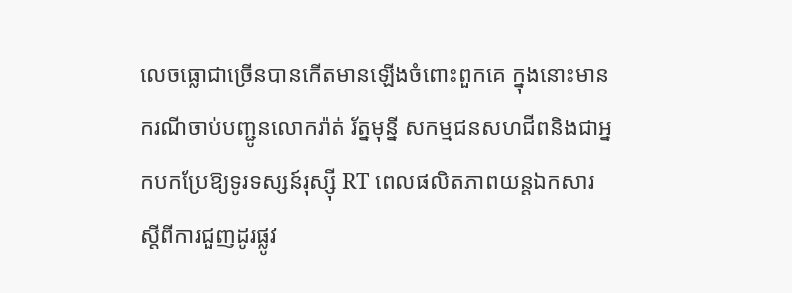លេចធ្លោជាច្រើនបានកើតមានឡើងចំពោះពួកគេ ក្នុងនោះមានករណីចាប់បញ្ជូនលោករ៉ាត់ រ័ត្នមុន្នី សកម្មជនសហជីពនិងជាអ្នកបកប្រែឱ្យទូរទស្សន៍រុស្ស៊ី RT ពេលផលិតភាពយន្តឯកសារស្តីពីការជួញដូរផ្លូវ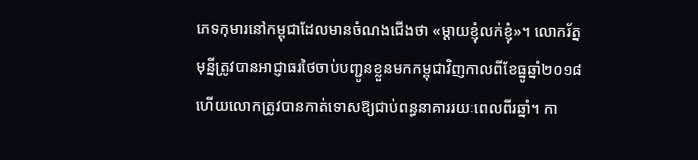ភេទកុមារនៅកម្ពុជាដែលមានចំណងជើងថា «ម្តាយខ្ញុំលក់ខ្ញុំ»។ លោករ័ត្នមុន្នីត្រូវបានអាជ្ញាធរថៃចាប់បញ្ជូនខ្លួនមកកម្ពុជាវិញកាលពីខែធ្នូឆ្នាំ២០១៨ហើយលោកត្រូវបានកាត់ទោសឱ្យជាប់ពន្ធនាគាររយៈពេលពីរឆ្នាំ។ កា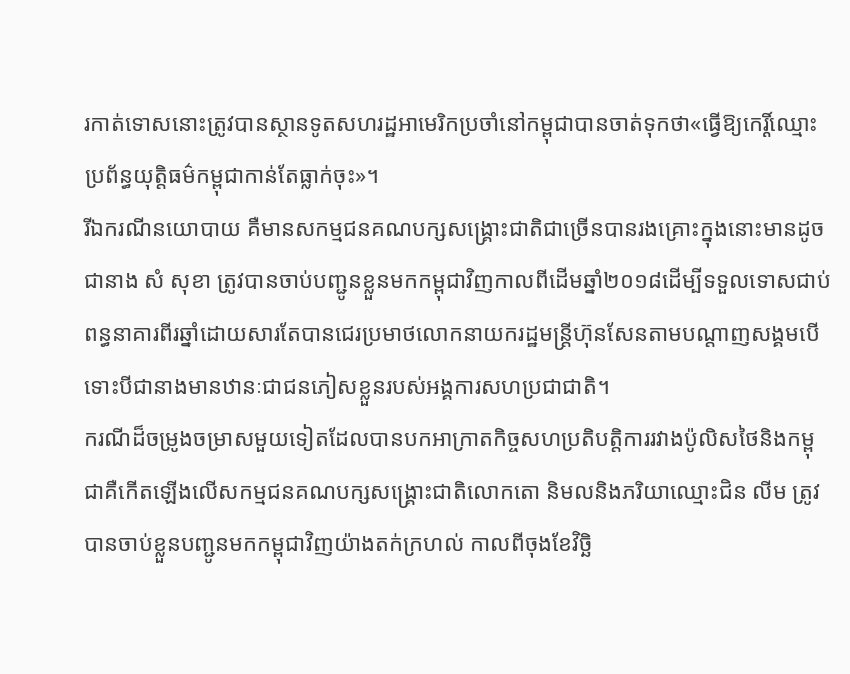រកាត់ទោសនោះត្រូវបានស្ថានទូតសហរដ្ឋអាមេរិកប្រចាំនៅកម្ពុជាបានចាត់ទុកថា«ធ្វើឱ្យកេរ្តិ៍ឈ្មោះប្រព័ន្ធយុត្តិធម៌កម្ពុជាកាន់តែធ្លាក់ចុះ»។
រីឯករណីនយោបាយ គឺមានសកម្មជនគណបក្សសង្គ្រោះជាតិជាច្រើនបានរងគ្រោះក្នុងនោះមានដូចជានាង សំ សុខា ត្រូវបានចាប់បញ្ជូនខ្លួនមកកម្ពុជាវិញកាលពីដើមឆ្នាំ២០១៨ដើម្បីទទួលទោសជាប់ពន្ធនាគារពីរឆ្នាំដោយសារតែបានជេរប្រមាថលោកនាយករដ្ឋមន្ត្រីហ៊ុនសែនតាមបណ្តាញសង្គមបើទោះបីជានាងមានឋានៈជាជនភៀសខ្លួនរបស់អង្គការសហប្រជាជាតិ។
ករណីដ៏ចម្រូងចម្រាសមួយទៀតដែលបានបកអាក្រាតកិច្ចសហប្រតិបត្តិការរវាងប៉ូលិសថៃនិងកម្ពុជាគឺកើតឡើងលើសកម្មជនគណបក្សសង្គ្រោះជាតិលោកតោ និមលនិងភរិយាឈ្មោះជិន លីម ត្រូវបានចាប់ខ្លួនបញ្ជូនមកកម្ពុជាវិញយ៉ាងតក់ក្រហល់ កាលពីចុងខែវិច្ឆិ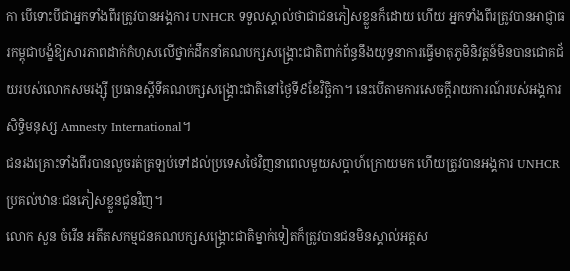កា បើទោះបីជាអ្នកទាំងពីរត្រូវបានអង្គការ UNHCR ទទួលស្គាល់ថាជាជនភៀសខ្លួនក៏ដោយ ហើយ អ្នកទាំងពីរត្រូវបានអាជ្ញាធរកម្ពុជាបង្ខំឱ្យសារភាពដាក់កំហុសលើថ្នាក់ដឹកនាំគណបក្សសង្គ្រោះជាតិពាក់ព័ន្ធនឹងយុទ្ធនាការធ្វើមាតុភូមិនិវត្តន៍មិនបានជោគជ័យរបស់លោកសមរង្ស៊ី ប្រធានស្តីទីគណបក្សសង្គ្រោះជាតិនៅថ្ងៃទី៩ខែវិច្ឆិកា។ នេះបើតាមការសេចក្តីរាយការណ៍របស់អង្គការសិទ្ធិមនុស្ស Amnesty International។
ជនរងគ្រោះទាំងពីរបានលួចរត់ត្រឡប់ទៅដល់ប្រទេសថៃវិញនាពេលមួយសប្តាហ៍ក្រោយមក ហើយត្រូវបានអង្គការ UNHCR ប្រគល់ឋានៈជនភៀសខ្លួនជូនវិញ។
លោក សួន ចំរើន អតីតសកម្មជនគណបក្សសង្គ្រោះជាតិម្នាក់ទៀតក៏ត្រូវបានជនមិនស្គាល់អត្តស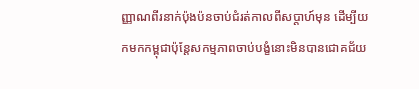ញ្ញាណពីរនាក់ប៉ុងប៉នចាប់ជំរត់កាលពីសប្តាហ៍មុន ដើម្បីយកមកកម្ពុជាប៉ុន្តែសកម្មភាពចាប់បង្ខំនោះមិនបានជោគជ័យ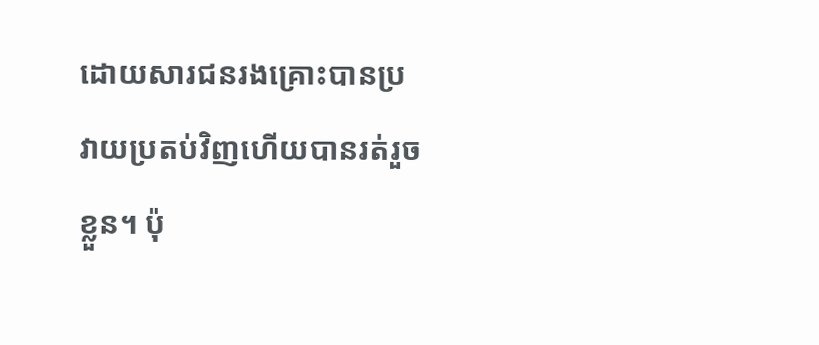ដោយសារជនរងគ្រោះបានប្រវាយប្រតប់វិញហើយបានរត់រួចខ្លួន។ ប៉ុ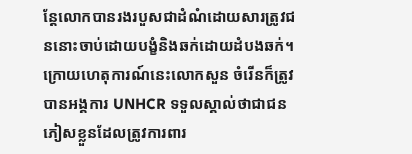ន្តែលោកបានរងរបួសជាដំណំដោយសារត្រូវជននោះចាប់ដោយបង្ខំនិងឆក់ដោយដំបងឆក់។ ក្រោយហេតុការណ៍នេះលោកសួន ចំរើនក៏ត្រូវបានអង្គការ UNHCR ទទួលស្គាល់ថាជាជនភៀសខ្លួនដែលត្រូវការពារ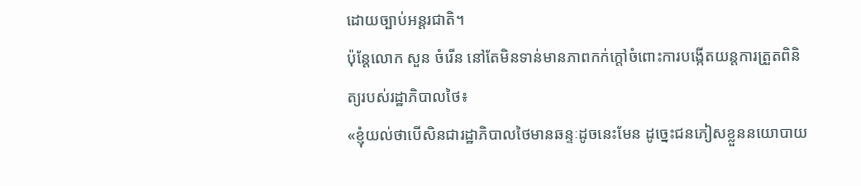ដោយច្បាប់អន្តរជាតិ។
ប៉ុន្តែលោក សួន ចំរើន នៅតែមិនទាន់មានភាពកក់ក្តៅចំពោះការបង្កើតយន្តការត្រួតពិនិត្យរបស់រដ្ឋាភិបាលថៃ៖
«ខ្ញុំយល់ថាបើសិនជារដ្ឋាភិបាលថៃមានឆន្ទៈដូចនេះមែន ដូច្នេះជនភៀសខ្លួននយោបាយ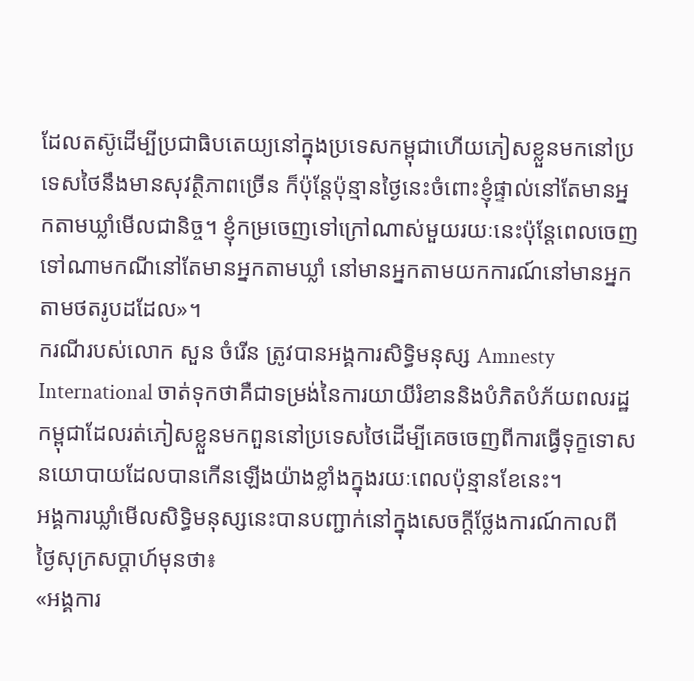ដែលតស៊ូដើម្បីប្រជាធិបតេយ្យនៅក្នុងប្រទេសកម្ពុជាហើយភៀសខ្លួនមកនៅប្រទេសថៃនឹងមានសុវត្ថិភាពច្រើន ក៏ប៉ុន្តែប៉ុន្មានថ្ងៃនេះចំពោះខ្ញុំផ្ទាល់នៅតែមានអ្នកតាមឃ្លាំមើលជានិច្ច។ ខ្ញុំកម្រចេញទៅក្រៅណាស់មួយរយៈនេះប៉ុន្តែពេលចេញទៅណាមកណីនៅតែមានអ្នកតាមឃ្លាំ នៅមានអ្នកតាមយកការណ៍នៅមានអ្នកតាមថតរូបដដែល»។
ករណីរបស់លោក សួន ចំរើន ត្រូវបានអង្គការសិទ្ធិមនុស្ស Amnesty International ចាត់ទុកថាគឺជាទម្រង់នៃការយាយីរំខាននិងបំភិតបំភ័យពលរដ្ឋកម្ពុជាដែលរត់ភៀសខ្លួនមកពួននៅប្រទេសថៃដើម្បីគេចចេញពីការធ្វើទុក្ខទោសនយោបាយដែលបានកើនឡើងយ៉ាងខ្លាំងក្នុងរយៈពេលប៉ុន្មានខែនេះ។
អង្គការឃ្លាំមើលសិទ្ធិមនុស្សនេះបានបញ្ជាក់នៅក្នុងសេចក្តីថ្លែងការណ៍កាលពីថ្ងៃសុក្រសប្តាហ៍មុនថា៖
«អង្គការ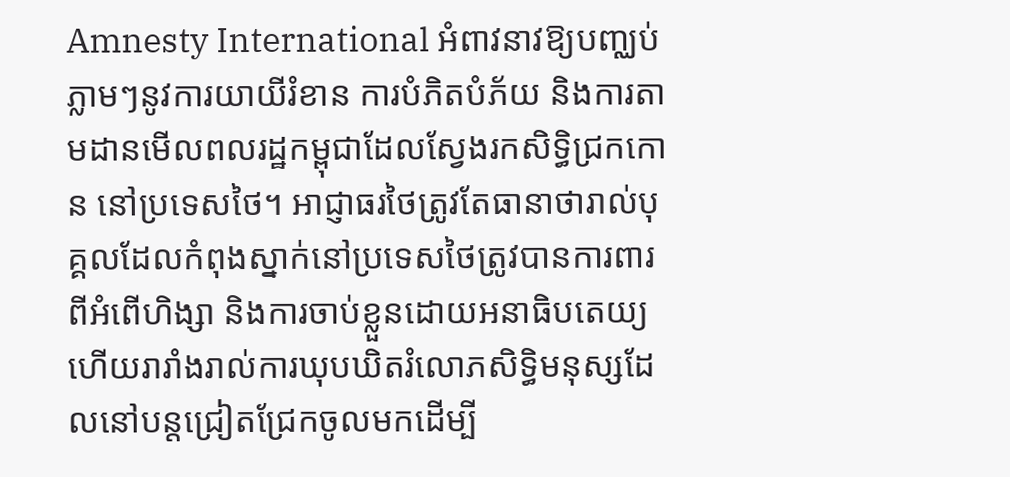Amnesty International អំពាវនាវឱ្យបញ្ឈប់ភ្លាមៗនូវការយាយីរំខាន ការបំភិតបំភ័យ និងការតាមដានមើលពលរដ្ឋកម្ពុជាដែលស្វែងរកសិទ្ធិជ្រកកោន នៅប្រទេសថៃ។ អាជ្ញាធរថៃត្រូវតែធានាថារាល់បុគ្គលដែលកំពុងស្នាក់នៅប្រទេសថៃត្រូវបានការពារពីអំពើហិង្សា និងការចាប់ខ្លួនដោយអនាធិបតេយ្យ ហើយរារាំងរាល់ការឃុបឃិតរំលោភសិទ្ធិមនុស្សដែលនៅបន្តជ្រៀតជ្រែកចូលមកដើម្បី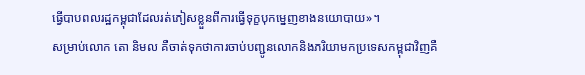ធ្វើបាបពលរដ្ឋកម្ពុជាដែលរត់ភៀសខ្លួនពីការធ្វើទុក្ខបុកម្នេញខាងនយោបាយ»។
សម្រាប់លោក តោ និមល គឺចាត់ទុកថាការចាប់បញ្ជូនលោកនិងភរិយាមកប្រទេសកម្ពុជាវិញគឺ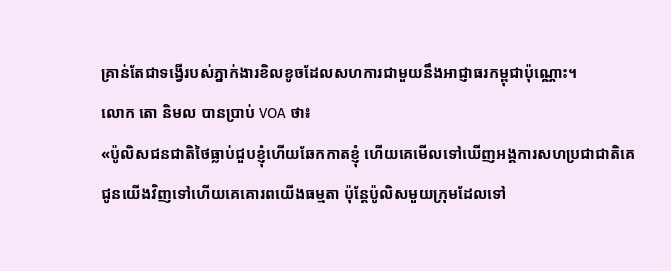គ្រាន់តែជាទង្វើរបស់ភ្នាក់ងារខិលខូចដែលសហការជាមួយនឹងអាជ្ញាធរកម្ពុជាប៉ុណ្ណោះ។
លោក តោ និមល បានប្រាប់ VOA ថា៖
«ប៉ូលិសជនជាតិថៃធ្លាប់ជួបខ្ញុំហើយឆែកកាតខ្ញុំ ហើយគេមើលទៅឃើញអង្គការសហប្រជាជាតិគេជូនយើងវិញទៅហើយគេគោរពយើងធម្មតា ប៉ុន្តែប៉ូលិសមួយក្រុមដែលទៅ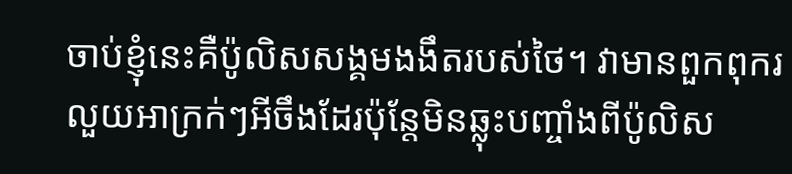ចាប់ខ្ញុំនេះគឺប៉ូលិសសង្គមងងឹតរបស់ថៃ។ វាមានពួកពុករលួយអាក្រក់ៗអីចឹងដែរប៉ុន្តែមិនឆ្លុះបញ្ចាំងពីប៉ូលិស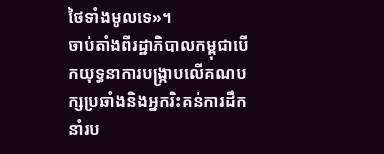ថៃទាំងមូលទេ»។
ចាប់តាំងពីរដ្ឋាភិបាលកម្ពុជាបើកយុទ្ធនាការបង្រ្កាបលើគណបក្សប្រឆាំងនិងអ្នករិះគន់ការដឹកនាំរប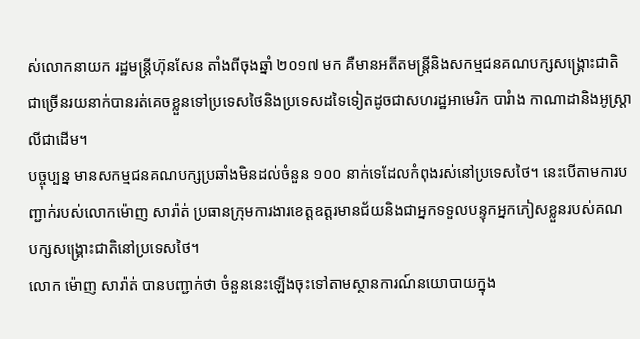ស់លោកនាយក រដ្ឋមន្ត្រីហ៊ុនសែន តាំងពីចុងឆ្នាំ ២០១៧ មក គឺមានអតីតមន្ត្រីនិងសកម្មជនគណបក្សសង្គ្រោះជាតិជាច្រើនរយនាក់បានរត់គេចខ្លួនទៅប្រទេសថៃនិងប្រទេសដទៃទៀតដូចជាសហរដ្ឋអាមេរិក បារំាង កាណាដានិងអូស្ត្រាលីជាដើម។
បច្ចុប្បន្ន មានសកម្មជនគណបក្សប្រឆាំងមិនដល់ចំនួន ១០០ នាក់ទេដែលកំពុងរស់នៅប្រទេសថៃ។ នេះបើតាមការបញ្ជាក់របស់លោកម៉ោញ សារ៉ាត់ ប្រធានក្រុមការងារខេត្តឧត្តរមានជ័យនិងជាអ្នកទទួលបន្ទុកអ្នកភៀសខ្លួនរបស់គណបក្សសង្គ្រោះជាតិនៅប្រទេសថៃ។
លោក ម៉ោញ សារ៉ាត់ បានបញ្ជាក់ថា ចំនួននេះឡើងចុះទៅតាមស្ថានការណ៍នយោបាយក្នុង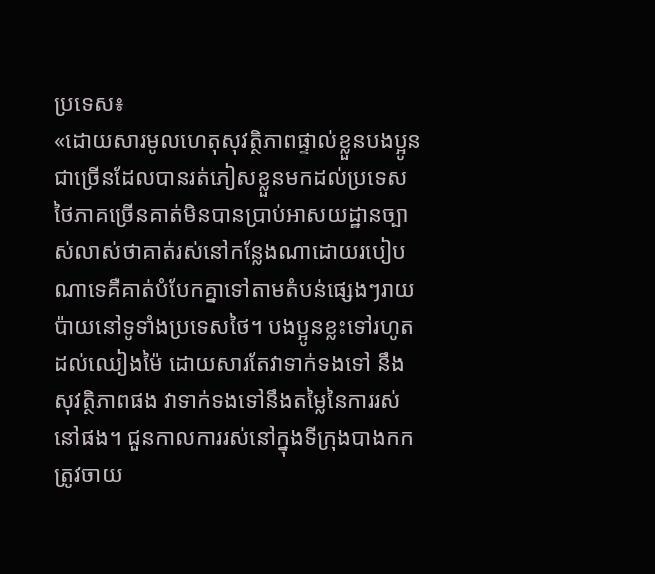ប្រទេស៖
«ដោយសារមូលហេតុសុវត្ថិភាពផ្ទាល់ខ្លួនបងប្អូនជាច្រើនដែលបានរត់ភៀសខ្លួនមកដល់ប្រទេសថៃភាគច្រើនគាត់មិនបានប្រាប់អាសយដ្ឋានច្បាស់លាស់ថាគាត់រស់នៅកន្លែងណាដោយរបៀបណាទេគឺគាត់បំបែកគ្នាទៅតាមតំបន់ផ្សេងៗរាយប៉ាយនៅទូទាំងប្រទេសថៃ។ បងប្អូនខ្លះទៅរហូតដល់ឈៀងម៉ៃ ដោយសារតែវាទាក់ទងទៅ នឹងសុវត្ថិភាពផង វាទាក់ទងទៅនឹងតម្លៃនៃការរស់នៅផង។ ជួនកាលការរស់នៅក្នុងទីក្រុងបាងកកត្រូវចាយ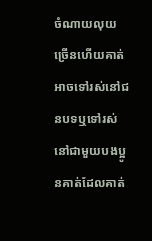ចំណាយលុយច្រើនហើយគាត់អាចទៅរស់នៅជនបទឬទៅរស់នៅជាមួយបងប្អូនគាត់ដែលគាត់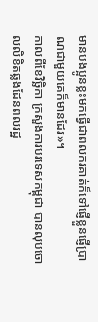មានបងប្អូនខ្លះមកធ្វើជាពលករគាត់ក៏ទៅផ្ញើខ្លួនផ្ញើប្រាណជាមួយគេក៏មានដែរ»។
កាលពីខែវិច្ឆិកា ក្រសួងការបរទេសកម្ពុជា បានលុបចោលលិខិតឆ្លងដែនពលរដ្ឋ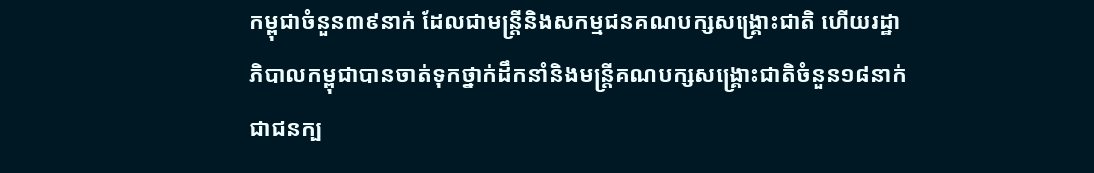កម្ពុជាចំនួន៣៩នាក់ ដែលជាមន្ត្រីនិងសកម្មជនគណបក្សសង្គ្រោះជាតិ ហើយរដ្ឋាភិបាលកម្ពុជាបានចាត់ទុកថ្នាក់ដឹកនាំនិងមន្ត្រីគណបក្សសង្គ្រោះជាតិចំនួន១៨នាក់ជាជនក្ប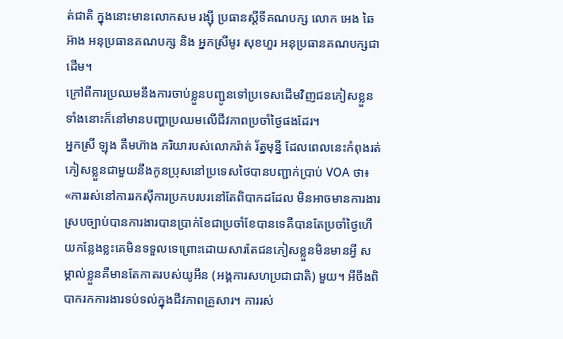ត់ជាតិ ក្នុងនោះមានលោកសម រង្ស៊ី ប្រធានស្តីទីគណបក្ស លោក អេង ឆៃអ៊ាង អនុប្រធានគណបក្ស និង អ្នកស្រីមូរ សុខហួរ អនុប្រធានគណបក្សជាដើម។
ក្រៅពីការប្រឈមនឹងការចាប់ខ្លួនបញ្ជូនទៅប្រទេសដើមវិញជនភៀសខ្លួនទាំងនោះក៏នៅមានបញ្ហាប្រឈមលើជីវភាពប្រចាំថ្ងៃផងដែរ។
អ្នកស្រី ឡុង គឹមហ៊ាង ភរិយារបស់លោករ៉ាត់ រ័ត្នមុន្នី ដែលពេលនេះកំពុងរត់ភៀសខ្លួនជាមួយនឹងកូនប្រុសនៅប្រទេសថៃបានបញ្ជាក់ប្រាប់ VOA ថា៖
«ការរស់នៅការរកស៊ីការប្រកបរបរនៅតែពិបាកដដែល មិនអាចមានការងារស្របច្បាប់បានការងារបានប្រាក់ខែជាប្រចាំខែបានទេគឺបានតែប្រចាំថ្ងៃហើយកន្លែងខ្លះគេមិនទទួលទេព្រោះដោយសារតែជនភៀសខ្លួនមិនមានអ្វី សម្គាល់ខ្លួនគឺមានតែកាតរបស់យូអឹន (អង្គការសហប្រជាជាតិ) មួយ។ អីចឹងពិបាករកការងារទប់ទល់ក្នុងជីវភាពគ្រួសារ។ ការរស់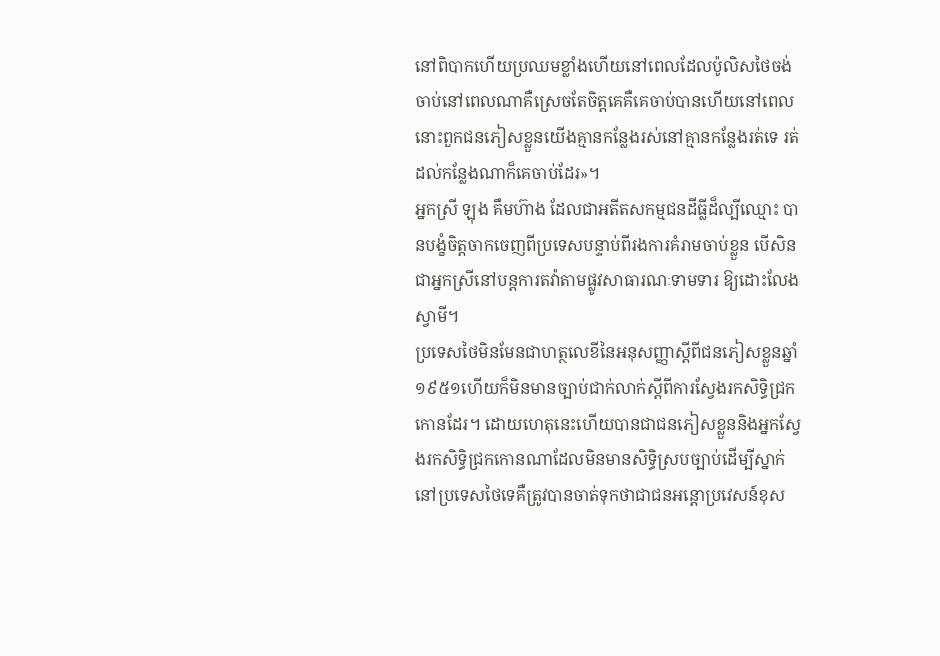នៅពិបាកហើយប្រឈមខ្លាំងហើយនៅពេលដែលប៉ូលិសថៃចង់ចាប់នៅពេលណាគឺស្រេចតែចិត្តគេគឺគេចាប់បានហើយនៅពេលនោះពួកជនភៀសខ្លួនយើងគ្មានកន្លែងរស់នៅគ្មានកន្លែងរត់ទេ រត់ដល់កន្លែងណាក៏គេចាប់ដែរ»។
អ្នកស្រី ឡុង គឹមហ៊ាង ដែលជាអតីតសកម្មជនដីធ្លីដ៏ល្បីឈ្មោះ បានបង្ខំចិត្តចាកចេញពីប្រទេសបន្ទាប់ពីរងការគំរាមចាប់ខ្លួន បើសិនជាអ្នកស្រីនៅបន្តការតវ៉ាតាមផ្លូវសាធារណៈទាមទារ ឱ្យដោះលែងស្វាមី។
ប្រទេសថៃមិនមែនជាហត្ថលេខីនៃអនុសញ្ញាស្តីពីជនភៀសខ្លួនឆ្នាំ១៩៥១ហើយក៏មិនមានច្បាប់ជាក់លាក់ស្តីពីការស្វែងរកសិទ្ធិជ្រកកោនដែរ។ ដោយហេតុនេះហើយបានជាជនភៀសខ្លួននិងអ្នកស្វែងរកសិទ្ធិជ្រកកោនណាដែលមិនមានសិទ្ធិស្របច្បាប់ដើម្បីស្នាក់នៅប្រទេសថៃទេគឺត្រូវបានចាត់ទុកថាជាជនអន្តោប្រវេសន៍ខុស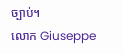ច្បាប់។
លោក Giuseppe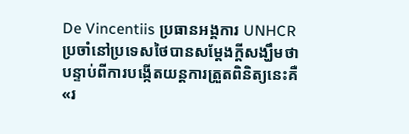De Vincentiis ប្រធានអង្គការ UNHCR ប្រចាំនៅប្រទេសថៃបានសម្តែងក្តីសង្ឃឹមថាបន្ទាប់ពីការបង្កើតយន្តការត្រួតពិនិត្យនេះគឺ«រ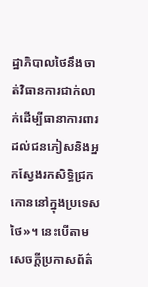ដ្ឋាភិបាលថៃនឹងចាត់វិធានការជាក់លាក់ដើម្បីធានាការពារដល់ជនភៀសនិងអ្នកស្វែងរកសិទ្ធិជ្រកកោននៅក្នុងប្រទេសថៃ»។ នេះបើតាមសេចក្តីប្រកាសព័ត៌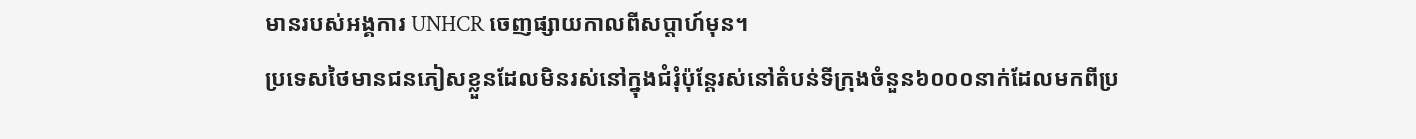មានរបស់អង្គការ UNHCR ចេញផ្សាយកាលពីសប្តាហ៍មុន។
ប្រទេសថៃមានជនភៀសខ្លួនដែលមិនរស់នៅក្នុងជំរុំប៉ុន្តែរស់នៅតំបន់ទីក្រុងចំនួន៦០០០នាក់ដែលមកពីប្រ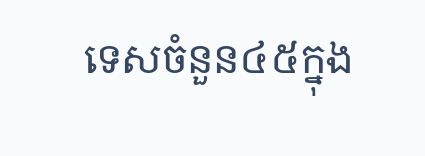ទេសចំនួន៤៥ក្នុង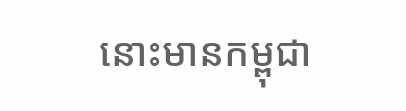នោះមានកម្ពុជា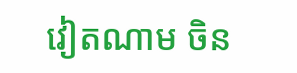វៀតណាម ចិន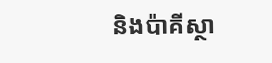និងប៉ាគីស្ថា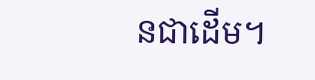នជាដើម។